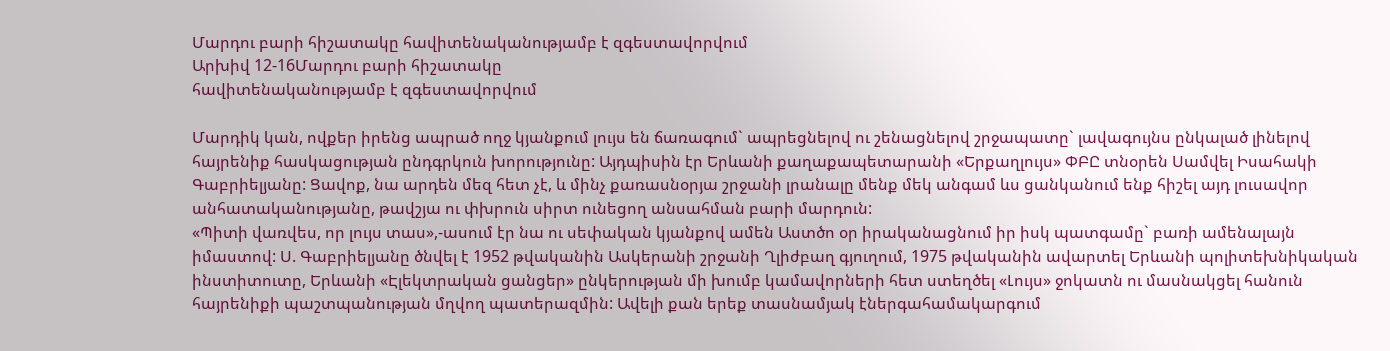Մարդու բարի հիշատակը հավիտենականությամբ է զգեստավորվում
Արխիվ 12-16Մարդու բարի հիշատակը
հավիտենականությամբ է զգեստավորվում

Մարդիկ կան, ովքեր իրենց ապրած ողջ կյանքում լույս են ճառագում` ապրեցնելով ու շենացնելով շրջապատը` լավագույնս ընկալած լինելով հայրենիք հասկացության ընդգրկուն խորությունը: Այդպիսին էր Երևանի քաղաքապետարանի «Երքաղլույս» ՓԲԸ տնօրեն Սամվել Իսահակի Գաբրիելյանը: Ցավոք, նա արդեն մեզ հետ չէ, և մինչ քառասնօրյա շրջանի լրանալը մենք մեկ անգամ ևս ցանկանում ենք հիշել այդ լուսավոր անհատականությանը, թավշյա ու փխրուն սիրտ ունեցող անսահման բարի մարդուն:
«Պիտի վառվես, որ լույս տաս»,-ասում էր նա ու սեփական կյանքով ամեն Աստծո օր իրականացնում իր իսկ պատգամը` բառի ամենալայն իմաստով: Ս. Գաբրիելյանը ծնվել է 1952 թվականին Ասկերանի շրջանի Ղլիժբաղ գյուղում, 1975 թվականին ավարտել Երևանի պոլիտեխնիկական ինստիտուտը, Երևանի «Էլեկտրական ցանցեր» ընկերության մի խումբ կամավորների հետ ստեղծել «Լույս» ջոկատն ու մասնակցել հանուն հայրենիքի պաշտպանության մղվող պատերազմին: Ավելի քան երեք տասնամյակ էներգահամակարգում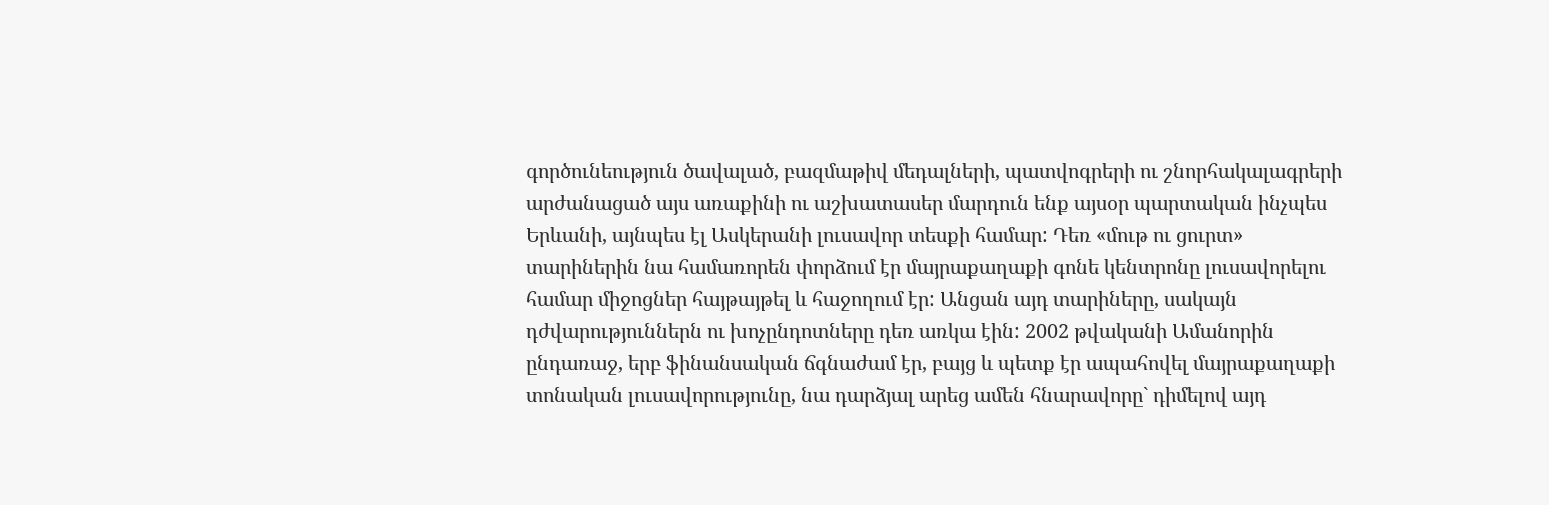գործունեություն ծավալած, բազմաթիվ մեդալների, պատվոգրերի ու շնորհակալագրերի արժանացած այս առաքինի ու աշխատասեր մարդուն ենք այսօր պարտական ինչպես Երևանի, այնպես էլ Ասկերանի լուսավոր տեսքի համար: Դեռ «մութ ու ցուրտ» տարիներին նա համառորեն փորձում էր մայրաքաղաքի գոնե կենտրոնը լուսավորելու համար միջոցներ հայթայթել և հաջողում էր: Անցան այդ տարիները, սակայն դժվարություններն ու խոչընդոտները դեռ առկա էին: 2002 թվականի Ամանորին ընդառաջ, երբ ֆինանսական ճգնաժամ էր, բայց և պետք էր ապահովել մայրաքաղաքի տոնական լուսավորությունը, նա դարձյալ արեց ամեն հնարավորը` դիմելով այդ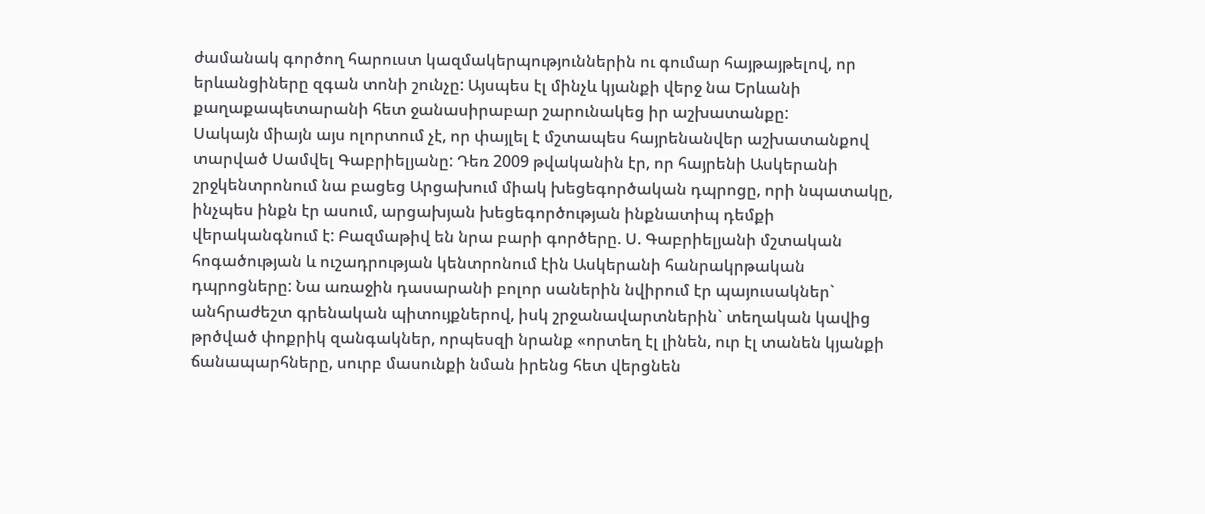ժամանակ գործող հարուստ կազմակերպություններին ու գումար հայթայթելով, որ երևանցիները զգան տոնի շունչը: Այսպես էլ մինչև կյանքի վերջ նա Երևանի քաղաքապետարանի հետ ջանասիրաբար շարունակեց իր աշխատանքը:
Սակայն միայն այս ոլորտում չէ, որ փայլել է մշտապես հայրենանվեր աշխատանքով տարված Սամվել Գաբրիելյանը: Դեռ 2009 թվականին էր, որ հայրենի Ասկերանի շրջկենտրոնում նա բացեց Արցախում միակ խեցեգործական դպրոցը, որի նպատակը, ինչպես ինքն էր ասում, արցախյան խեցեգործության ինքնատիպ դեմքի վերականգնում է: Բազմաթիվ են նրա բարի գործերը. Ս. Գաբրիելյանի մշտական հոգածության և ուշադրության կենտրոնում էին Ասկերանի հանրակրթական դպրոցները: Նա առաջին դասարանի բոլոր սաներին նվիրում էր պայուսակներ` անհրաժեշտ գրենական պիտույքներով, իսկ շրջանավարտներին` տեղական կավից թրծված փոքրիկ զանգակներ, որպեսզի նրանք «որտեղ էլ լինեն, ուր էլ տանեն կյանքի ճանապարհները, սուրբ մասունքի նման իրենց հետ վերցնեն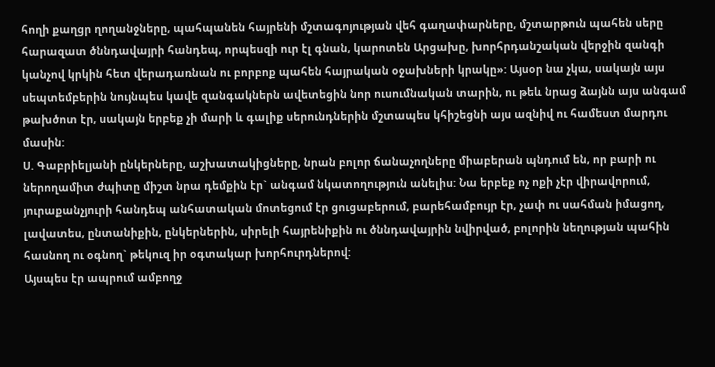հողի քաղցր ղողանջները, պահպանեն հայրենի մշտագոյության վեհ գաղափարները, մշտարթուն պահեն սերը հարազատ ծննդավայրի հանդեպ, որպեսզի ուր էլ գնան, կարոտեն Արցախը, խորհրդանշական վերջին զանգի կանչով կրկին հետ վերադառնան ու բորբոք պահեն հայրական օջախների կրակը»: Այսօր նա չկա, սակայն այս սեպտեմբերին նույնպես կավե զանգակներն ավետեցին նոր ուսումնական տարին, ու թեև նրաց ձայնն այս անգամ թախծոտ էր, սակայն երբեք չի մարի և գալիք սերունդներին մշտապես կհիշեցնի այս ազնիվ ու համեստ մարդու մասին:
Ս. Գաբրիելյանի ընկերները, աշխատակիցները, նրան բոլոր ճանաչողները միաբերան պնդում են, որ բարի ու ներողամիտ ժպիտը միշտ նրա դեմքին էր` անգամ նկատողություն անելիս: Նա երբեք ոչ ոքի չէր վիրավորում, յուրաքանչյուրի հանդեպ անհատական մոտեցում էր ցուցաբերում, բարեհամբույր էր, չափ ու սահման իմացող, լավատես, ընտանիքին, ընկերներին, սիրելի հայրենիքին ու ծննդավայրին նվիրված, բոլորին նեղության պահին հասնող ու օգնող` թեկուզ իր օգտակար խորհուրդներով:
Այսպես էր ապրում ամբողջ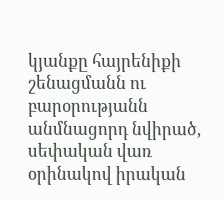կյանքը հայրենիքի շենացմանն ու բարօրությանն անմնացորդ նվիրած, սեփական վառ օրինակով իրական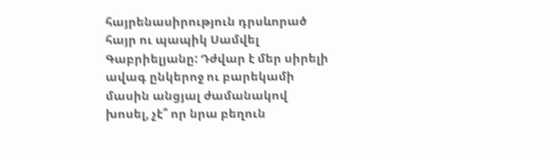հայրենասիրություն դրսևորած հայր ու պապիկ Սամվել Գաբրիելյանը: Դժվար է մեր սիրելի ավագ ընկերոջ ու բարեկամի մասին անցյալ ժամանակով խոսել, չէ՞ որ նրա բեղուն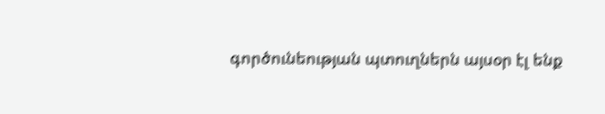գործունեության պտուղներն այսօր էլ ենք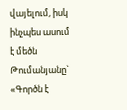վայելում, իսկ ինչպես ասում է մեծն Թումանյանը` «Գործն է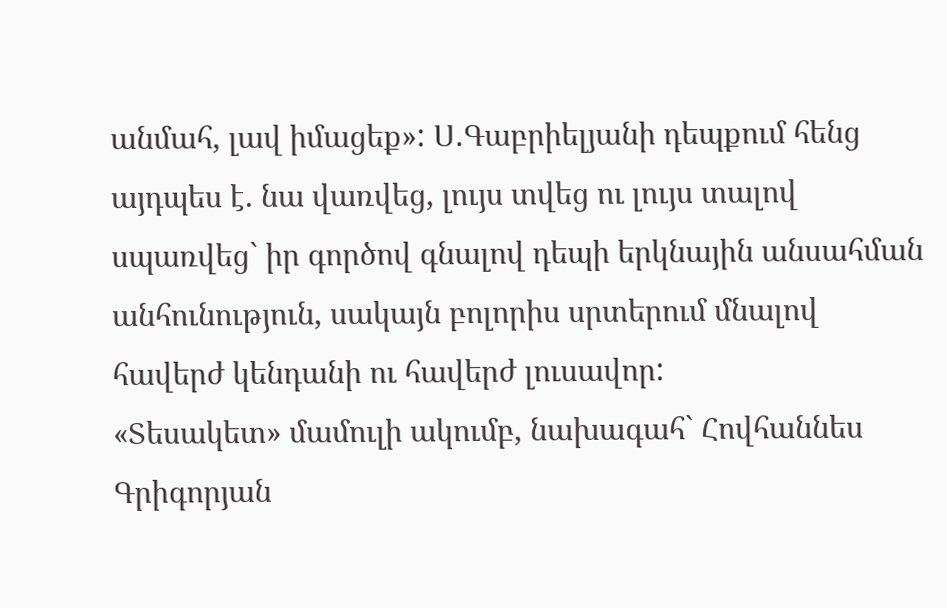անմահ, լավ իմացեք»: Ս.Գաբրիելյանի դեպքում հենց այդպես է. նա վառվեց, լույս տվեց ու լույս տալով սպառվեց` իր գործով գնալով դեպի երկնային անսահման անհունություն, սակայն բոլորիս սրտերում մնալով հավերժ կենդանի ու հավերժ լուսավոր:
«Տեսակետ» մամուլի ակումբ, նախագահ` Հովհաննես Գրիգորյան